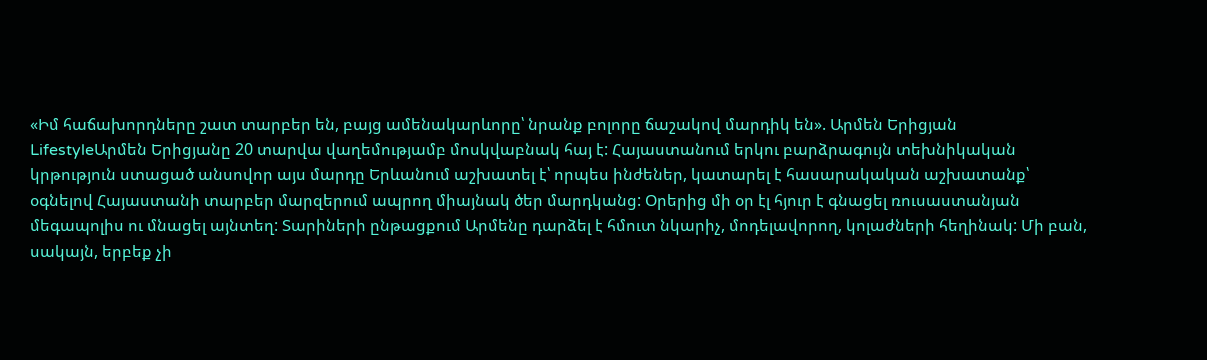«Իմ հաճախորդները շատ տարբեր են, բայց ամենակարևորը՝ նրանք բոլորը ճաշակով մարդիկ են». Արմեն Երիցյան
LifestyleԱրմեն Երիցյանը 20 տարվա վաղեմությամբ մոսկվաբնակ հայ է: Հայաստանում երկու բարձրագույն տեխնիկական կրթություն ստացած անսովոր այս մարդը Երևանում աշխատել է՝ որպես ինժեներ, կատարել է հասարակական աշխատանք՝ օգնելով Հայաստանի տարբեր մարզերում ապրող միայնակ ծեր մարդկանց: Օրերից մի օր էլ հյուր է գնացել ռուսաստանյան մեգապոլիս ու մնացել այնտեղ: Տարիների ընթացքում Արմենը դարձել է հմուտ նկարիչ, մոդելավորող, կոլաժների հեղինակ: Մի բան, սակայն, երբեք չի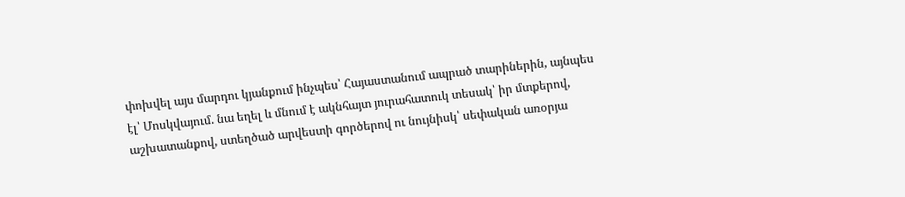փոխվել այս մարդու կյանքում ինչպես՝ Հայաստանում ապրած տարիներին, այնպես էլ՝ Մոսկվայում. նա եղել և մնում է ակնհայտ յուրահատուկ տեսակ՝ իր մտքերով, աշխատանքով, ստեղծած արվեստի գործերով ու նույնիսկ՝ սեփական առօրյա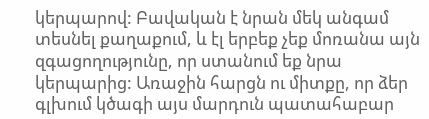կերպարով: Բավական է նրան մեկ անգամ տեսնել քաղաքում, և էլ երբեք չեք մոռանա այն զգացողությունը, որ ստանում եք նրա կերպարից: Առաջին հարցն ու միտքը, որ ձեր գլխում կծագի այս մարդուն պատահաբար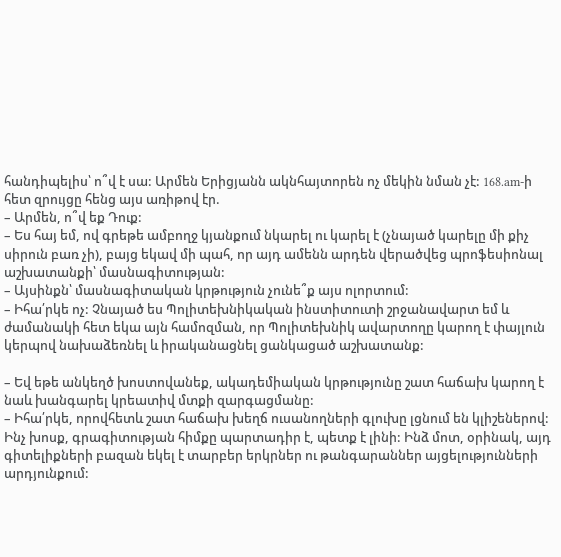հանդիպելիս՝ ո՞վ է սա: Արմեն Երիցյանն ակնհայտորեն ոչ մեկին նման չէ: 168.am-ի հետ զրույցը հենց այս առիթով էր.
– Արմեն, ո՞վ եք Դուք:
– Ես հայ եմ, ով գրեթե ամբողջ կյանքում նկարել ու կարել է (չնայած կարելը մի քիչ սիրուն բառ չի), բայց եկավ մի պահ, որ այդ ամենն արդեն վերածվեց պրոֆեսիոնալ աշխատանքի՝ մասնագիտության:
– Այսինքն՝ մասնագիտական կրթություն չունե՞ք այս ոլորտում:
– Իհա՛րկե ոչ: Չնայած ես Պոլիտեխնիկական ինստիտուտի շրջանավարտ եմ և ժամանակի հետ եկա այն համոզման, որ Պոլիտեխնիկ ավարտողը կարող է փայլուն կերպով նախաձեռնել և իրականացնել ցանկացած աշխատանք:

– Եվ եթե անկեղծ խոստովանեք, ակադեմիական կրթությունը շատ հաճախ կարող է նաև խանգարել կրեատիվ մտքի զարգացմանը:
– Իհա՛րկե, որովհետև շատ հաճախ խեղճ ուսանողների գլուխը լցնում են կլիշեներով: Ինչ խոսք, գրագիտության հիմքը պարտադիր է, պետք է լինի: Ինձ մոտ, օրինակ, այդ գիտելիքների բազան եկել է տարբեր երկրներ ու թանգարաններ այցելությունների արդյունքում: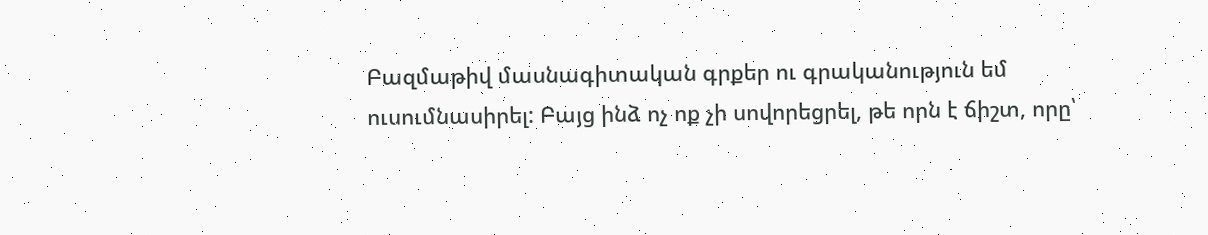Բազմաթիվ մասնագիտական գրքեր ու գրականություն եմ ուսումնասիրել: Բայց ինձ ոչ ոք չի սովորեցրել, թե որն է ճիշտ, որը՝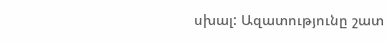սխալ: Ազատությունը շատ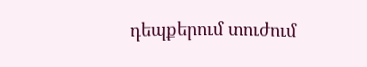դեպքերում տուժում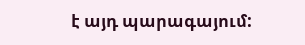է այդ պարագայում: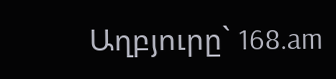Աղբյուրը` 168.am